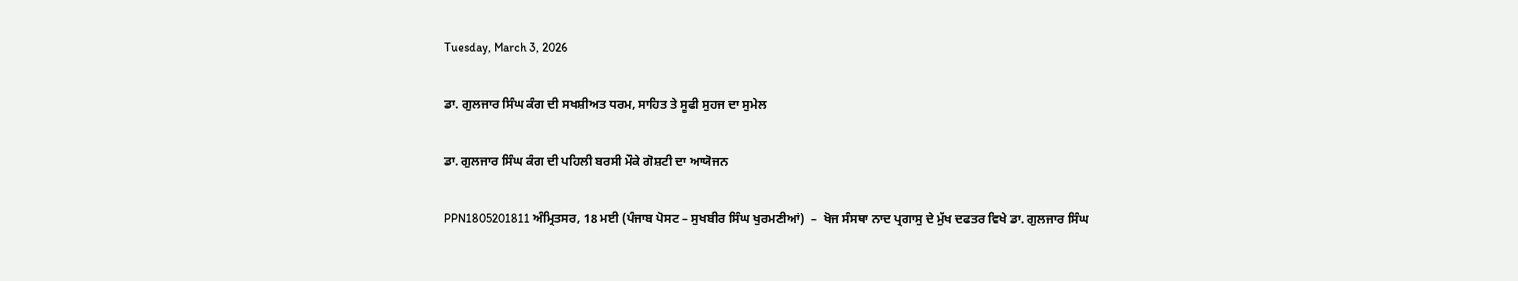Tuesday, March 3, 2026

ਡਾ. ਗੁਲਜਾਰ ਸਿੰਘ ਕੰਗ ਦੀ ਸਖਸ਼ੀਅਤ ਧਰਮ, ਸਾਹਿਤ ਤੇ ਸੂਫੀ ਸੁਹਜ ਦਾ ਸੁਮੇਲ

ਡਾ. ਗੁਲਜਾਰ ਸਿੰਘ ਕੰਗ ਦੀ ਪਹਿਲੀ ਬਰਸੀ ਮੌਕੇ ਗੋਸ਼ਟੀ ਦਾ ਆਯੋਜਨ

PPN1805201811 ਅੰਮ੍ਰਿਤਸਰ, 18 ਮਈ (ਪੰਜਾਬ ਪੋਸਟ – ਸੁਖਬੀਰ ਸਿੰਘ ਖੁਰਮਣੀਆਂ)  –  ਖੋਜ ਸੰਸਥਾ ਨਾਦ ਪ੍ਰਗਾਸੁ ਦੇ ਮੁੱਖ ਦਫਤਰ ਵਿਖੇ ਡਾ. ਗੁਲਜਾਰ ਸਿੰਘ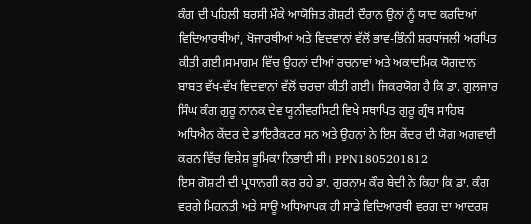ਕੰਗ ਦੀ ਪਹਿਲੀ ਬਰਸੀ ਮੌਕੇ ਆਯੋਜਿਤ ਗੋਸ਼ਟੀ ਦੌਰਾਨ ਉਨਾਂ ਨੂੰ ਯਾਦ ਕਰਦਿਆਂ ਵਿਦਿਆਰਥੀਆਂ, ਖੋਜਾਰਥੀਆਂ ਅਤੇ ਵਿਦਵਾਨਾਂ ਵੱਲੋਂ ਭਾਵ-ਭਿੰਨੀ ਸ਼ਰਧਾਂਜਲੀ ਅਰਪਿਤ ਕੀਤੀ ਗਈ।ਸਮਾਗਮ ਵਿੱਚ ਉਹਨਾਂ ਦੀਆਂ ਰਚਨਾਵਾਂ ਅਤੇ ਅਕਾਦਮਿਕ ਯੋਗਦਾਨ ਬਾਬਤ ਵੱਖ-ਵੱਖ ਵਿਦਵਾਨਾਂ ਵੱਲੋਂ ਚਰਚਾ ਕੀਤੀ ਗਈ। ਜਿਕਰਯੋਗ ਹੈ ਕਿ ਡਾ. ਗੁਲਜਾਰ ਸਿੰਘ ਕੰਗ ਗੁਰੂ ਨਾਨਕ ਦੇਵ ਯੂਨੀਵਰਸਿਟੀ ਵਿਖੇ ਸਥਾਪਿਤ ਗੁਰੂ ਗ੍ਰੰਥ ਸਾਹਿਬ ਅਧਿਐਨ ਕੇਂਦਰ ਦੇ ਡਾਇਰੈਕਟਰ ਸਨ ਅਤੇ ਉਹਨਾਂ ਨੇ ਇਸ ਕੇਂਦਰ ਦੀ ਯੋਗ ਅਗਵਾਈ ਕਰਨ ਵਿੱਚ ਵਿਸ਼ੇਸ਼ ਭੂਮਿਕਾ ਨਿਭਾਈ ਸੀ। PPN1805201812
ਇਸ ਗੋਸ਼ਟੀ ਦੀ ਪ੍ਰਧਾਨਗੀ ਕਰ ਰਹੇ ਡਾ. ਗੁਰਨਾਮ ਕੌਰ ਬੇਦੀ ਨੇ ਕਿਹਾ ਕਿ ਡਾ. ਕੰਗ ਵਰਗੇ ਮਿਹਨਤੀ ਅਤੇ ਸਾਊ ਅਧਿਆਪਕ ਹੀ ਸਾਡੇ ਵਿਦਿਆਰਥੀ ਵਰਗ ਦਾ ਆਦਰਸ਼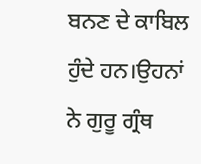ਬਨਣ ਦੇ ਕਾਬਿਲ ਹੁੰਦੇ ਹਨ।ਉਹਨਾਂ ਨੇ ਗੁਰੂ ਗ੍ਰੰਥ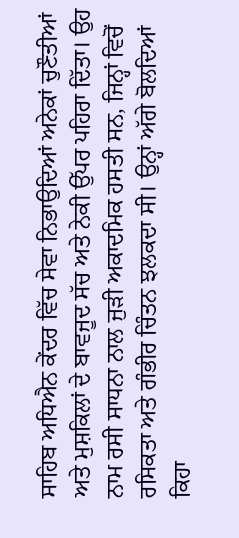ਸਾਹਿਬ ਅਧਿਐਨ ਕੇਂਦਰ ਵਿੱਚ ਸੇਵਾ ਨਿਭਾਉਦਿਆਂ ਅਨੇਕਾਂ ਚੁਣੌਤੀਆਂ ਅਤੇ ਮੁਸ਼ਕਿਲਾਂ ਦੇ ਬਾਵਜੂਦ ਸੱਚ ਅਤੇ ਨੇਕੀ ਉੱਪਰ ਪਹਿਰਾ ਦਿੱਤਾ। ਉਹ ਨਾਮ ਰਸੀ ਸਾਧਨਾ ਨਾਲ ਜੁੜੀ ਅਕਾਦਮਿਕ ਹਸਤੀ ਸਨ, ਜਿਨ੍ਹਾਂ ਵਿਚੋਂ ਰਸਿਕਤਾ ਅਤੇ ਗੰਭੀਰ ਚਿੰਤਨ ਝਲਕਦਾ ਸੀ। ਉਨ੍ਹਾਂ ਅੱਗੇ ਬੋਲਦਿਆਂ ਕਿਹਾ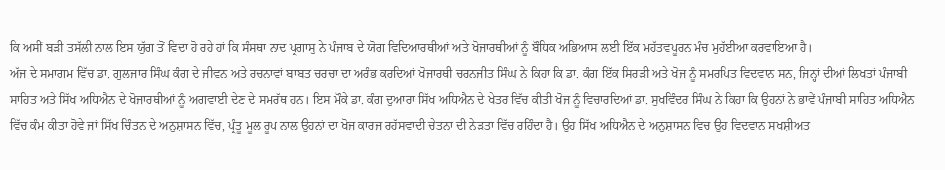ਕਿ ਅਸੀਂ ਬੜੀ ਤਸੱਲੀ ਨਾਲ ਇਸ ਯੁੱਗ ਤੋਂ ਵਿਦਾ ਹੋ ਰਹੇ ਹਾਂ ਕਿ ਸੰਸਥਾ ਨਾਦ ਪ੍ਰਗਾਸੁ ਨੇ ਪੰਜਾਬ ਦੇ ਯੋਗ ਵਿਦਿਆਰਥੀਆਂ ਅਤੇ ਖੋਜਾਰਥੀਆਂ ਨੂੰ ਬੌਧਿਕ ਅਭਿਆਸ ਲਈ ਇੱਕ ਮਹੱਤਵਪੂਰਨ ਮੰਚ ਮੁਹੱਈਆ ਕਰਵਾਇਆ ਹੈ।
ਅੱਜ ਦੇ ਸਮਾਗਮ ਵਿੱਚ ਡਾ. ਗੁਲਜਾਰ ਸਿੰਘ ਕੰਗ ਦੇ ਜੀਵਨ ਅਤੇ ਰਚਨਾਵਾਂ ਬਾਬਤ ਚਰਚਾ ਦਾ ਅਰੰਭ ਕਰਦਿਆਂ ਖੋਜਾਰਥੀ ਚਰਨਜੀਤ ਸਿੰਘ ਨੇ ਕਿਹਾ ਕਿ ਡਾ. ਕੰਗ ਇੱਕ ਸਿਰੜੀ ਅਤੇ ਖੋਜ ਨੂੰ ਸਮਰਪਿਤ ਵਿਦਵਾਨ ਸਨ, ਜਿਨ੍ਹਾਂ ਦੀਆਂ ਲਿਖਤਾਂ ਪੰਜਾਬੀ ਸਾਹਿਤ ਅਤੇ ਸਿੱਖ ਅਧਿਐਨ ਦੇ ਖੋਜਾਰਥੀਆਂ ਨੂੰ ਅਗਵਾਈ ਦੇਣ ਦੇ ਸਮਰੱਥ ਹਨ। ਇਸ ਮੌਕੇ ਡਾ. ਕੰਗ ਦੁਆਰਾ ਸਿੱਖ ਅਧਿਐਨ ਦੇ ਖੇਤਰ ਵਿੱਚ ਕੀਤੀ ਖੋਜ ਨੂੰ ਵਿਚਾਰਦਿਆਂ ਡਾ. ਸੁਖਵਿੰਦਰ ਸਿੰਘ ਨੇ ਕਿਹਾ ਕਿ ਉਹਨਾਂ ਨੇ ਭਾਵੇਂ ਪੰਜਾਬੀ ਸਾਹਿਤ ਅਧਿਐਨ ਵਿੱਚ ਕੰਮ ਕੀਤਾ ਹੋਵੇ ਜਾਂ ਸਿੱਖ ਚਿੰਤਨ ਦੇ ਅਨੁਸ਼ਾਸਨ ਵਿੱਚ, ਪ੍ਰੰਤੂ ਮੂਲ ਰੂਪ ਨਾਲ ਉਹਨਾਂ ਦਾ ਖੋਜ ਕਾਰਜ ਰਹੱਸਵਾਦੀ ਚੇਤਨਾ ਦੀ ਨੇੜਤਾ ਵਿੱਚ ਰਹਿੰਦਾ ਹੈ। ਉਹ ਸਿੱਖ ਅਧਿਐਨ ਦੇ ਅਨੁਸ਼ਾਸਨ ਵਿਚ ਉਹ ਵਿਦਵਾਨ ਸਖਸ਼ੀਅਤ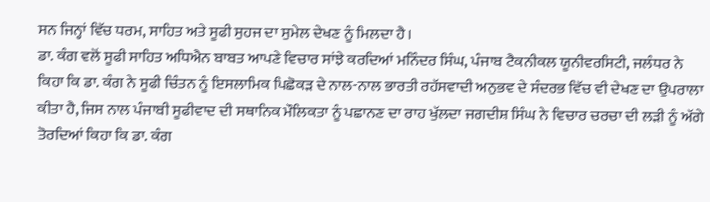ਸਨ ਜਿਨ੍ਹਾਂ ਵਿੱਚ ਧਰਮ, ਸਾਹਿਤ ਅਤੇ ਸੂਫੀ ਸੁਹਜ ਦਾ ਸੁਮੇਲ ਦੇਖਣ ਨੂੰ ਮਿਲਦਾ ਹੈ।
ਡਾ. ਕੰਗ ਵਲੋਂ ਸੂਫੀ ਸਾਹਿਤ ਅਧਿਐਨ ਬਾਬਤ ਆਪਣੇ ਵਿਚਾਰ ਸਾਂਝੇ ਕਰਦਿਆਂ ਮਨਿੰਦਰ ਸਿੰਘ, ਪੰਜਾਬ ਟੈਕਨੀਕਲ ਯੂਨੀਵਰਸਿਟੀ, ਜਲੰਧਰ ਨੇ ਕਿਹਾ ਕਿ ਡਾ. ਕੰਗ ਨੇ ਸੂਫੀ ਚਿੰਤਨ ਨੂੰ ਇਸਲਾਮਿਕ ਪਿਛੋਕੜ ਦੇ ਨਾਲ-ਨਾਲ ਭਾਰਤੀ ਰਹੱਸਵਾਦੀ ਅਨੁਭਵ ਦੇ ਸੰਦਰਭ ਵਿੱਚ ਵੀ ਦੇਖਣ ਦਾ ਉਪਰਾਲਾ ਕੀਤਾ ਹੈ, ਜਿਸ ਨਾਲ ਪੰਜਾਬੀ ਸੂਫੀਵਾਦ ਦੀ ਸਥਾਨਿਕ ਮੌਲਿਕਤਾ ਨੂੰ ਪਛਾਨਣ ਦਾ ਰਾਹ ਖੁੱਲਦਾ ਜਗਦੀਸ਼ ਸਿੰਘ ਨੇ ਵਿਚਾਰ ਚਰਚਾ ਦੀ ਲੜੀ ਨੂੰ ਅੱਗੇ ਤੋਰਦਿਆਂ ਕਿਹਾ ਕਿ ਡਾ. ਕੰਗ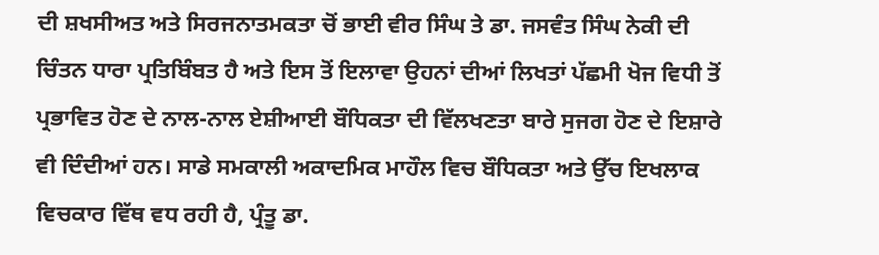ਦੀ ਸ਼ਖਸੀਅਤ ਅਤੇ ਸਿਰਜਨਾਤਮਕਤਾ ਚੋਂ ਭਾਈ ਵੀਰ ਸਿੰਘ ਤੇ ਡਾ. ਜਸਵੰਤ ਸਿੰਘ ਨੇਕੀ ਦੀ ਚਿੰਤਨ ਧਾਰਾ ਪ੍ਰਤਿਬਿੰਬਤ ਹੈ ਅਤੇ ਇਸ ਤੋਂ ਇਲਾਵਾ ਉਹਨਾਂ ਦੀਆਂ ਲਿਖਤਾਂ ਪੱਛਮੀ ਖੋਜ ਵਿਧੀ ਤੋਂ ਪ੍ਰਭਾਵਿਤ ਹੋਣ ਦੇ ਨਾਲ-ਨਾਲ ਏਸ਼ੀਆਈ ਬੌਧਿਕਤਾ ਦੀ ਵਿੱਲਖਣਤਾ ਬਾਰੇ ਸੁਜਗ ਹੋਣ ਦੇ ਇਸ਼ਾਰੇ ਵੀ ਦਿੰਦੀਆਂ ਹਨ। ਸਾਡੇ ਸਮਕਾਲੀ ਅਕਾਦਮਿਕ ਮਾਹੌਲ ਵਿਚ ਬੌਧਿਕਤਾ ਅਤੇ ਉੱਚ ਇਖਲਾਕ ਵਿਚਕਾਰ ਵਿੱਥ ਵਧ ਰਹੀ ਹੈ, ਪ੍ਰੰਤੂ ਡਾ.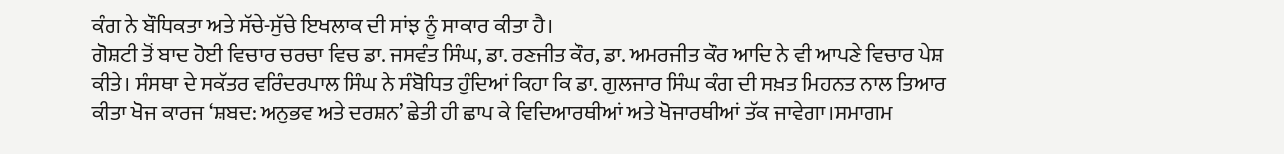ਕੰਗ ਨੇ ਬੌਧਿਕਤਾ ਅਤੇ ਸੱਚੇ-ਸੁੱਚੇ ਇਖਲਾਕ ਦੀ ਸਾਂਝ ਨੂੰ ਸਾਕਾਰ ਕੀਤਾ ਹੈ।
ਗੋਸ਼ਟੀ ਤੋਂ ਬਾਦ ਹੋਈ ਵਿਚਾਰ ਚਰਚਾ ਵਿਚ ਡਾ. ਜਸਵੰਤ ਸਿੰਘ, ਡਾ. ਰਣਜੀਤ ਕੌਰ, ਡਾ. ਅਮਰਜੀਤ ਕੌਰ ਆਦਿ ਨੇ ਵੀ ਆਪਣੇ ਵਿਚਾਰ ਪੇਸ਼ ਕੀਤੇ। ਸੰਸਥਾ ਦੇ ਸਕੱਤਰ ਵਰਿੰਦਰਪਾਲ ਸਿੰਘ ਨੇ ਸੰਬੋਧਿਤ ਹੁੰਦਿਆਂ ਕਿਹਾ ਕਿ ਡਾ. ਗੁਲਜਾਰ ਸਿੰਘ ਕੰਗ ਦੀ ਸਖ਼ਤ ਮਿਹਨਤ ਨਾਲ ਤਿਆਰ ਕੀਤਾ ਖੋਜ ਕਾਰਜ ‘ਸ਼ਬਦ: ਅਨੁਭਵ ਅਤੇ ਦਰਸ਼ਨ’ ਛੇਤੀ ਹੀ ਛਾਪ ਕੇ ਵਿਦਿਆਰਥੀਆਂ ਅਤੇ ਖੋਜਾਰਥੀਆਂ ਤੱਕ ਜਾਵੇਗਾ।ਸਮਾਗਮ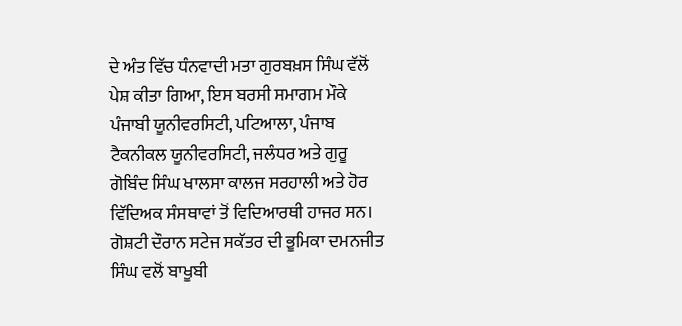ਦੇ ਅੰਤ ਵਿੱਚ ਧੰਨਵਾਦੀ ਮਤਾ ਗੁਰਬਖ਼ਸ ਸਿੰਘ ਵੱਲੋਂ ਪੇਸ਼ ਕੀਤਾ ਗਿਆ, ਇਸ ਬਰਸੀ ਸਮਾਗਮ ਮੌਕੇ ਪੰਜਾਬੀ ਯੂਨੀਵਰਸਿਟੀ, ਪਟਿਆਲਾ, ਪੰਜਾਬ ਟੈਕਨੀਕਲ ਯੂਨੀਵਰਸਿਟੀ, ਜਲੰਧਰ ਅਤੇ ਗੁਰੂ ਗੋਬਿੰਦ ਸਿੰਘ ਖਾਲਸਾ ਕਾਲਜ ਸਰਹਾਲੀ ਅਤੇ ਹੋਰ ਵਿੱਦਿਅਕ ਸੰਸਥਾਵਾਂ ਤੋਂ ਵਿਦਿਆਰਥੀ ਹਾਜਰ ਸਨ। ਗੋਸ਼ਟੀ ਦੌਰਾਨ ਸਟੇਜ ਸਕੱਤਰ ਦੀ ਭੂਮਿਕਾ ਦਮਨਜੀਤ ਸਿੰਘ ਵਲੋਂ ਬਾਖੂਬੀ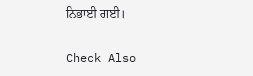ਨਿਭਾਈ ਗਈ।

Check Also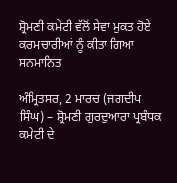ਸ਼੍ਰੋਮਣੀ ਕਮੇਟੀ ਵੱਲੋਂ ਸੇਵਾ ਮੁਕਤ ਹੋਏ ਕਰਮਚਾਰੀਆਂ ਨੂੰ ਕੀਤਾ ਗਿਆ ਸਨਮਾਨਿਤ

ਅੰਮ੍ਰਿਤਸਰ, 2 ਮਾਰਚ (ਜਗਦੀਪ ਸਿੰਘ) – ਸ਼੍ਰੋਮਣੀ ਗੁਰਦੁਆਰਾ ਪ੍ਰਬੰਧਕ ਕਮੇਟੀ ਦੇ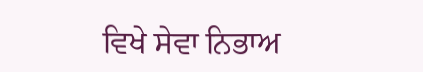ਵਿਖੇ ਸੇਵਾ ਨਿਭਾਅ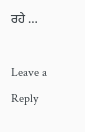ਰਹੇ …

Leave a Reply